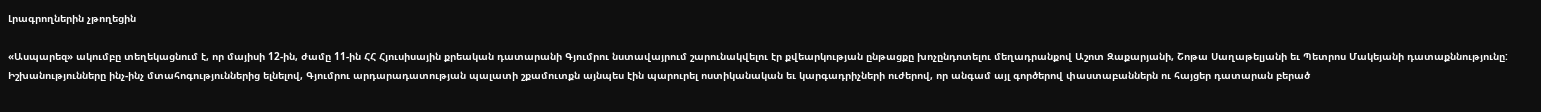Լրագրողներին չթողեցին

«Ասպարեզ» ակումբը տեղեկացնում է, որ մայիսի 12-ին, ժամը 11-ին ՀՀ Հյուսիսային քրեական դատարանի Գյումրու նստավայրում շարունակվելու էր քվեարկության ընթացքը խոչընդոտելու մեղադրանքով Աշոտ Զաքարյանի, Շոթա Սաղաթելյանի եւ Պետրոս Մակեյանի դատաքննությունը: Իշխանությունները ինչ-ինչ մտահոգություններից ելնելով, Գյումրու արդարադատության պալատի շքամուտքն այնպես էին պարուրել ոստիկանական եւ կարգադրիչների ուժերով, որ անգամ այլ գործերով փաստաբաններն ու հայցեր դատարան բերած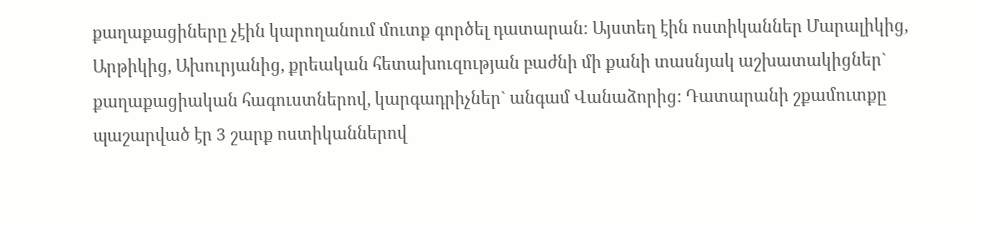քաղաքացիները չէին կարողանում մուտք գործել դատարան: Այստեղ էին ոստիկաններ Մարալիկից, Արթիկից, Ախուրյանից, քրեական հետախուզության բաժնի մի քանի տասնյակ աշխատակիցներ` քաղաքացիական հագուստներով, կարգադրիչներ` անգամ Վանաձորից: Դատարանի շքամուտքը պաշարված էր 3 շարք ոստիկաններով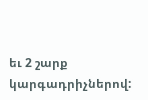եւ 2 շարք կարգադրիչներով: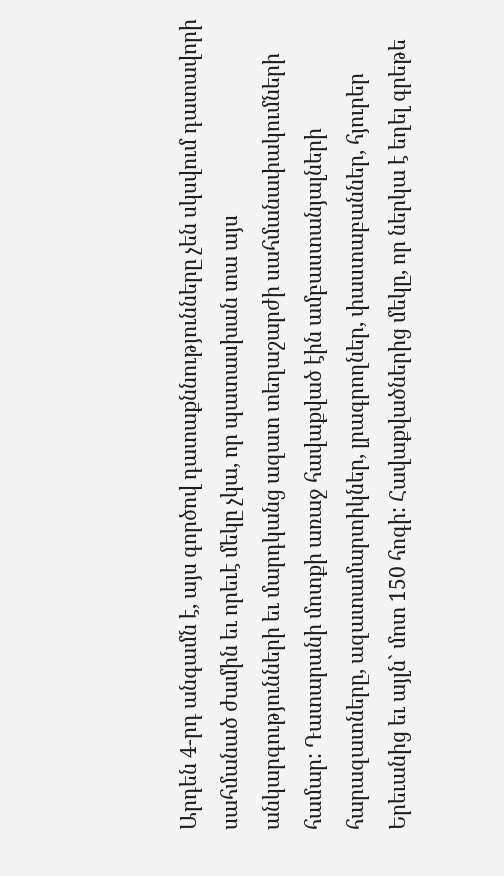Արդեն 4-րդ անգամն է, այս գործով դատաքննությունները չեն սկսվում դատավորի սահմանած ժամին եւ որեւէ մեկը չկա, որ պատասխան տա այս անկարգությունների եւ մարդկանց ազատ տեղաշարժի սահմանափակումների համար: Դատարանի մոտքի առաջ հավաքված էին ամբաստանյալների հարազատները, ազատամարտիկներ, լրագրողներ, փաստաբաններ, հյուրեր Երեւանից եւ այլն` մոտ 150 հոգի: Հավաքվածներից մեկը, որ ներկա է եղել գրեթե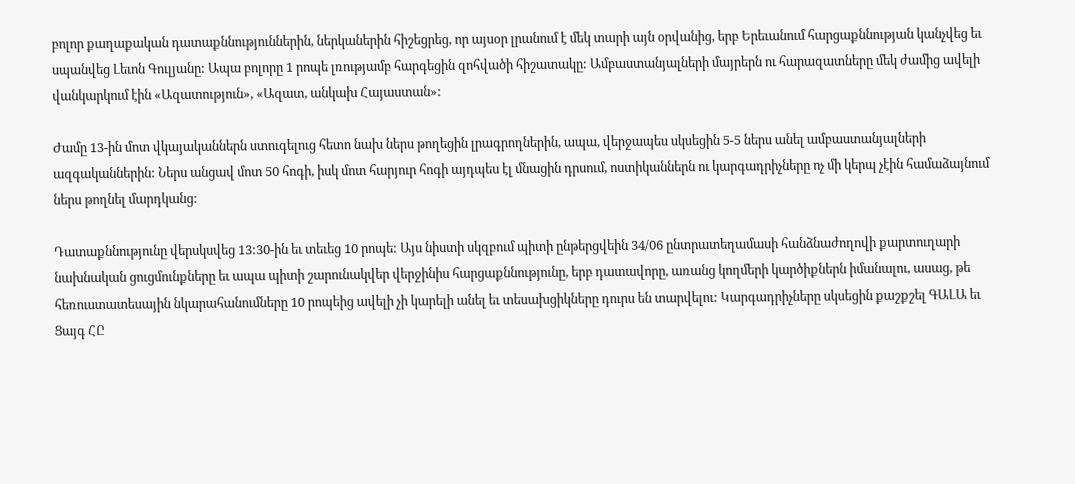բոլոր քաղաքական դատաքննություններին, ներկաներին հիշեցրեց, որ այսօր լրանում է մեկ տարի այն օրվանից, երբ Երեւանում հարցաքննության կանչվեց եւ սպանվեց Լեւոն Գուլյանը: Ապա բոլորը 1 րոպե լռությամբ հարգեցին զոհվածի հիշատակը: Ամբաստանյալների մայրերն ու հարազատները մեկ ժամից ավելի վանկարկում էին «Ազատություն», «Ազատ, անկախ Հայաստան»:

Ժամը 13-ին մոտ վկայականներն ստուգելուց հետո նախ ներս թողեցին լրագրողներին, ապա, վերջապես սկսեցին 5-5 ներս անել ամբաստանյալների ազգականներին: Ներս անցավ մոտ 50 հոգի, իսկ մոտ հարյուր հոգի այդպես էլ մնացին դրսում, ոստիկաններն ու կարգադրիչները ոչ մի կերպ չէին համաձայնում ներս թողնել մարդկանց:

Դատաքննությունը վերսկսվեց 13:30-ին եւ տեւեց 10 րոպե: Այս նիստի սկզբում պիտի ընթերցվեին 34/06 ընտրատեղամասի հանձնաժողովի քարտուղարի նախնական ցուցմունքները եւ ապա պիտի շարունակվեր վերջինիս հարցաքննությունը, երբ դատավորը, առանց կողմերի կարծիքներն իմանալու, ասաց, թե հեռուստատեսային նկարահանումները 10 րոպեից ավելի չի կարելի անել եւ տեսախցիկները դուրս են տարվելու: Կարգադրիչները սկսեցին քաշքշել ԳԱԼԱ եւ Ցայգ ՀԸ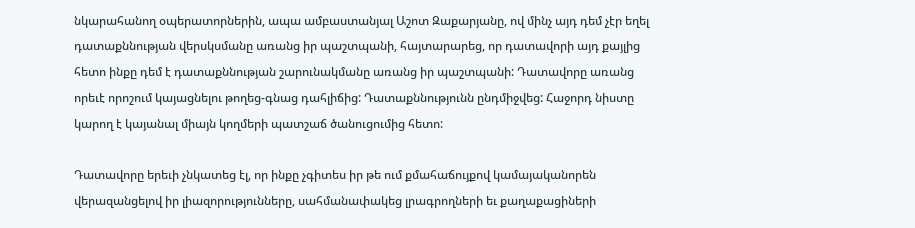նկարահանող օպերատորներին, ապա ամբաստանյալ Աշոտ Զաքարյանը, ով մինչ այդ դեմ չէր եղել դատաքննության վերսկսմանը առանց իր պաշտպանի, հայտարարեց, որ դատավորի այդ քայլից հետո ինքը դեմ է դատաքննության շարունակմանը առանց իր պաշտպանի: Դատավորը առանց որեւէ որոշում կայացնելու թողեց-գնաց դահլիճից: Դատաքննությունն ընդմիջվեց: Հաջորդ նիստը կարող է կայանալ միայն կողմերի պատշաճ ծանուցումից հետո:

Դատավորը երեւի չնկատեց էլ, որ ինքը չգիտես իր թե ում քմահաճույքով կամայականորեն վերազանցելով իր լիազորությունները, սահմանափակեց լրագրողների եւ քաղաքացիների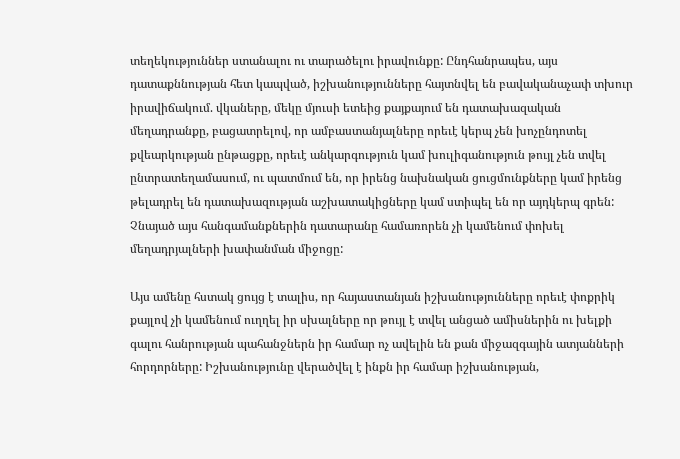տեղեկություններ ստանալու ու տարածելու իրավունքը: Ընդհանրապես, այս դատաքննության հետ կապված, իշխանությունները հայտնվել են բավականաչափ տխուր իրավիճակում. վկաները, մեկը մյուսի ետեից քայքայում են դատախազական մեղադրանքը, բացատրելով, որ ամբաստանյալները որեւէ կերպ չեն խոչընդոտել քվեարկության ընթացքը, որեւէ անկարգություն կամ խուլիգանություն թույլ չեն տվել ընտրատեղամասում, ու պատմում են, որ իրենց նախնական ցուցմունքները կամ իրենց թելադրել են դատախազության աշխատակիցները կամ ստիպել են որ այդկերպ գրեն: Չնայած այս հանգամանքներին դատարանը համառորեն չի կամենում փոխել մեղադրյալների խափանման միջոցը:

Այս ամենը հստակ ցույց է տալիս, որ հայաստանյան իշխանությունները որեւէ փոքրիկ քայլով չի կամենում ուղղել իր սխալները որ թույլ է տվել անցած ամիսներին ու խելքի գալու հանրության պահանջներն իր համար ոչ ավելին են քան միջազգային ատյանների հորդորները: Իշխանությունը վերածվել է ինքն իր համար իշխանության,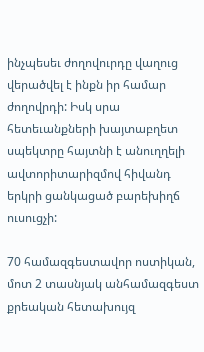ինչպեսեւ ժողովուրդը վաղուց վերածվել է ինքն իր համար ժողովրդի: Իսկ սրա հետեւանքների խայտաբղետ սպեկտրը հայտնի է անուղղելի ավտորիտարիզմով հիվանդ երկրի ցանկացած բարեխիղճ ուսուցչի:

70 համազգեստավոր ոստիկան, մոտ 2 տասնյակ անհամազգեստ քրեական հետախույզ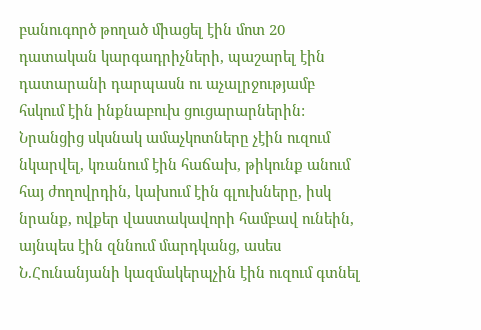բանուգործ թողած միացել էին մոտ 20 դատական կարգադրիչների, պաշարել էին դատարանի դարպասն ու աչալրջությամբ հսկում էին ինքնաբուխ ցուցարարներին: Նրանցից սկսնակ ամաչկոտները չէին ուզում նկարվել, կռանում էին հաճախ, թիկունք անում հայ ժողովրդին, կախում էին գլուխները, իսկ նրանք, ովքեր վաստակավորի համբավ ունեին, այնպես էին զննում մարդկանց, ասես Ն.Հունանյանի կազմակերպչին էին ուզում գտնել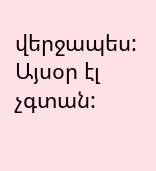վերջապես: Այսօր էլ չգտան: